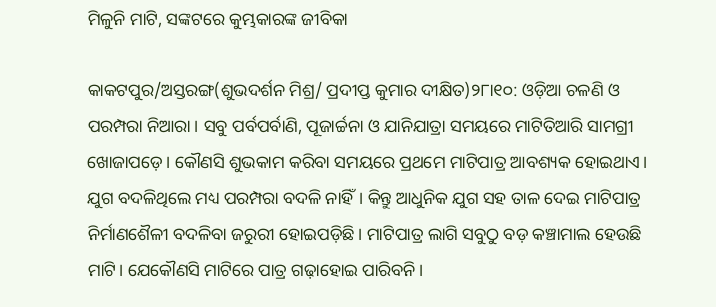ମିଳୁନି ମାଟି, ସଙ୍କଟରେ କୁମ୍ଭକାରଙ୍କ ଜୀବିକା

କାକଟପୁର/ଅସ୍ତରଙ୍ଗ(ଶୁଭଦର୍ଶନ ମିଶ୍ର/ ପ୍ରଦୀପ୍ତ କୁମାର ଦୀକ୍ଷିତ)୨୮ା୧୦: ଓଡ଼ିଆ ଚଳଣି ଓ ପରମ୍ପରା ନିଆରା। ସବୁ ପର୍ବପର୍ବାଣି, ପୂଜାର୍ଚ୍ଚନା ଓ ଯାନିଯାତ୍ରା ସମୟରେ ମାଟିତିଆରି ସାମଗ୍ରୀ ଖୋଜାପଡ଼େ। କୌଣସି ଶୁଭକାମ କରିବା ସମୟରେ ପ୍ରଥମେ ମାଟିପାତ୍ର ଆବଶ୍ୟକ ହୋଇଥାଏ। ଯୁଗ ବଦଳିଥିଲେ ମଧ୍ୟ ପରମ୍ପରା ବଦଳି ନାହିଁ। କିନ୍ତୁ ଆଧୁନିକ ଯୁଗ ସହ ତାଳ ଦେଇ ମାଟିପାତ୍ର ନିର୍ମାଣଶୈଳୀ ବଦଳିବା ଜରୁରୀ ହୋଇପଡ଼ିଛି। ମାଟିପାତ୍ର ଲାଗି ସବୁଠୁ ବଡ଼ କଞ୍ଚାମାଲ ହେଉଛି ମାଟି। ଯେକୌଣସି ମାଟିରେ ପାତ୍ର ଗଢ଼ାହୋଇ ପାରିବନି।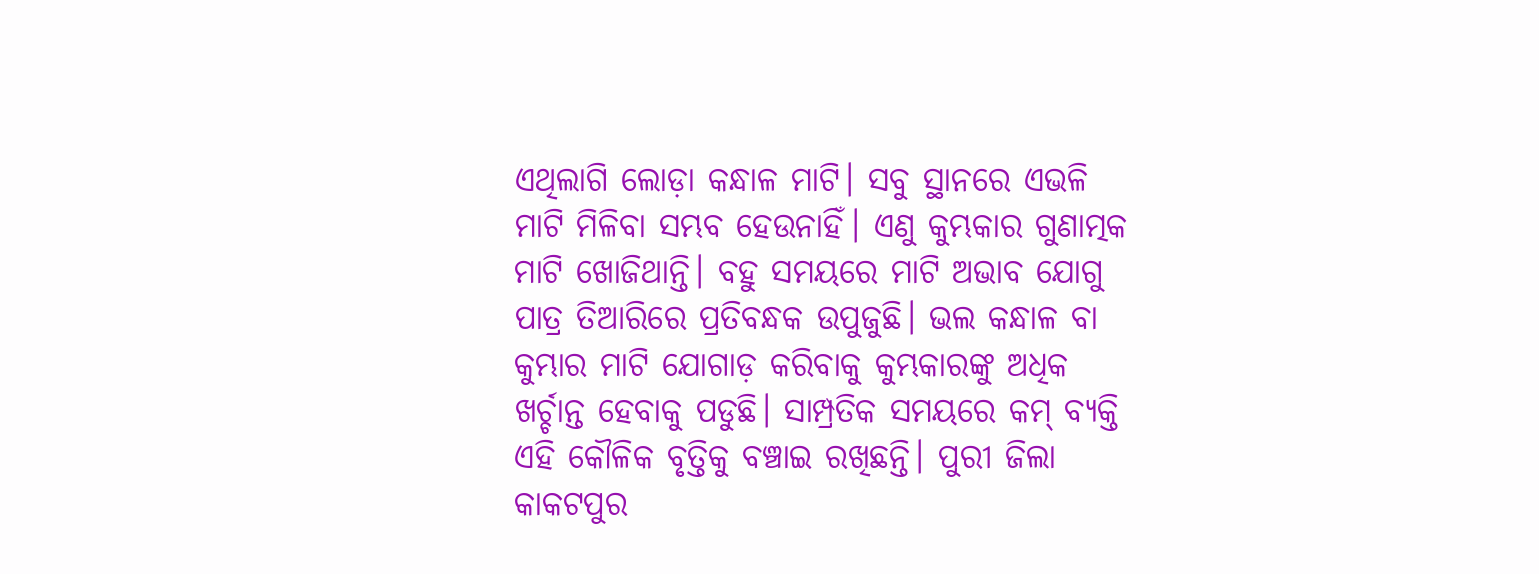ଏଥିଲାଗି ଲୋଡ଼ା କନ୍ଧାଳ ମାଟି। ସବୁ ସ୍ଥାନରେ ଏଭଳି ମାଟି ମିଳିବା ସମ୍ଭବ ହେଉନାହିଁ। ଏଣୁ କୁମ୍ଭକାର ଗୁଣାତ୍ମକ ମାଟି ଖୋଜିଥାନ୍ତି। ବହୁ ସମୟରେ ମାଟି ଅଭାବ ଯୋଗୁ ପାତ୍ର ତିଆରିରେ ପ୍ରତିବନ୍ଧକ ଉପୁଜୁଛି। ଭଲ କନ୍ଧାଳ ବା କୁମ୍ଭାର ମାଟି ଯୋଗାଡ଼ କରିବାକୁ କୁମ୍ଭକାରଙ୍କୁ ଅଧିକ ଖର୍ଚ୍ଚାନ୍ତ ହେବାକୁ ପଡୁଛି। ସାମ୍ପ୍ରତିକ ସମୟରେ କମ୍‌ ବ୍ୟକ୍ତି ଏହି କୌଳିକ ବୃତ୍ତିକୁ ବଞ୍ଚାଇ ରଖିଛନ୍ତି। ପୁରୀ ଜିଲା କାକଟପୁର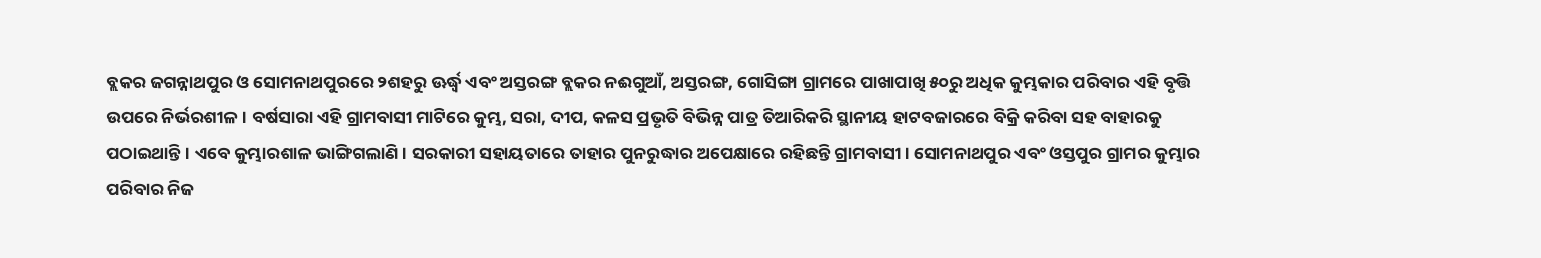ବ୍ଲକର ଜଗନ୍ନାଥପୁର ଓ ସୋମନାଥପୁରରେ ୨ଶହରୁ ଊର୍ଦ୍ଧ୍ୱ ଏବଂ ଅସ୍ତରଙ୍ଗ ବ୍ଲକର ନଈଗୁଆଁ, ଅସ୍ତରଙ୍ଗ, ଗୋସିଙ୍ଗା ଗ୍ରାମରେ ପାଖାପାଖି ୫୦ରୁ ଅଧିକ କୁମ୍ଭକାର ପରିବାର ଏହି ବୃତ୍ତି ଉପରେ ନିର୍ଭରଶୀଳ। ବର୍ଷସାରା ଏହି ଗ୍ରାମବାସୀ ମାଟିରେ କୁମ୍ଭ, ସରା, ଦୀପ, କଳସ ପ୍ରଭୃତି ବିଭିନ୍ନ ପାତ୍ର ତିଆରିକରି ସ୍ଥାନୀୟ ହାଟବଜାରରେ ବିକ୍ରି କରିବା ସହ ବାହାରକୁ ପଠାଇଥାନ୍ତି। ଏବେ କୁମ୍ଭାରଶାଳ ଭାଙ୍ଗିଗଲାଣି। ସରକାରୀ ସହାୟତାରେ ତାହାର ପୁନରୁଦ୍ଧାର ଅପେକ୍ଷାରେ ରହିଛନ୍ତି ଗ୍ରାମବାସୀ। ସୋମନାଥପୁର ଏବଂ ଓସ୍ତପୁର ଗ୍ରାମର କୁମ୍ଭାର ପରିବାର ନିଜ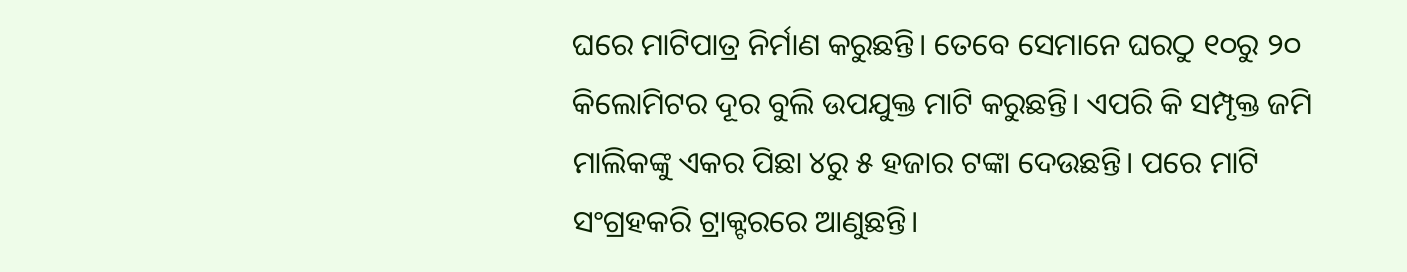ଘରେ ମାଟିପାତ୍ର ନିର୍ମାଣ କରୁଛନ୍ତି। ତେବେ ସେମାନେ ଘରଠୁ ୧୦ରୁ ୨୦ କିଲୋମିଟର ଦୂର ବୁଲି ଉପଯୁକ୍ତ ମାଟି କରୁଛନ୍ତି। ଏପରି କି ସମ୍ପୃକ୍ତ ଜମି ମାଲିକଙ୍କୁ ଏକର ପିଛା ୪ରୁ ୫ ହଜାର ଟଙ୍କା ଦେଉଛନ୍ତି। ପରେ ମାଟି ସଂଗ୍ରହକରି ଟ୍ରାକ୍ଟରରେ ଆଣୁଛନ୍ତି।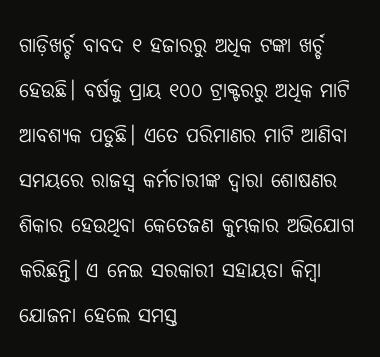ଗାଡ଼ିଖର୍ଚ୍ଚ ବାବଦ ୧ ହଜାରରୁ ଅଧିକ ଟଙ୍କା ଖର୍ଚ୍ଚ ହେଉଛି। ବର୍ଷକୁ ପ୍ରାୟ ୧୦୦ ଟ୍ରାକ୍ଟରରୁ ଅଧିକ ମାଟି ଆବଶ୍ୟକ ପଡୁଛି। ଏତେ ପରିମାଣର ମାଟି ଆଣିବା ସମୟରେ ରାଜସ୍ବ କର୍ମଚାରୀଙ୍କ ଦ୍ୱାରା ଶୋଷଣର ଶିକାର ହେଉଥିବା କେତେଜଣ କୁମ୍ଭକାର ଅଭିଯୋଗ କରିଛନ୍ତି। ଏ ନେଇ ସରକାରୀ ସହାୟତା କିମ୍ବା ଯୋଜନା ହେଲେ ସମସ୍ତ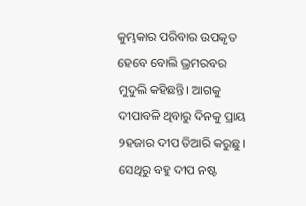କୁମ୍ଭକାର ପରିବାର ଉପକୃତ ହେବେ ବୋଲି ଭ୍ରମରବର ମୁଦୁଲି କହିଛନ୍ତି। ଆଗକୁ ଦୀପାବଳି ଥିବାରୁ ଦିନକୁ ପ୍ରାୟ ୨ହଜାର ଦୀପ ତିଆରି କରୁଛୁ। ସେଥିରୁ ବହୁ ଦୀପ ନଷ୍ଟ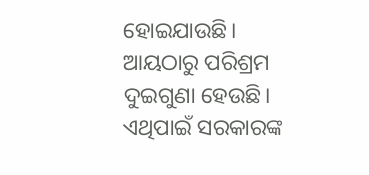ହୋଇଯାଉଛି। ଆୟଠାରୁ ପରିଶ୍ରମ ଦୁଇଗୁଣା ହେଉଛି। ଏଥିପାଇଁ ସରକାରଙ୍କ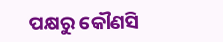ପକ୍ଷରୁ କୌଣସି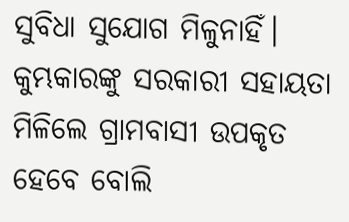ସୁବିଧା ସୁଯୋଗ ମିଳୁନାହିଁ। କୁମ୍ଭକାରଙ୍କୁ ସରକାରୀ ସହାୟତା ମିଳିଲେ ଗ୍ରାମବାସୀ ଉପକୃତ ହେବେ ବୋଲି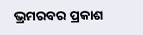ଭ୍ରମରବର ପ୍ରକାଶ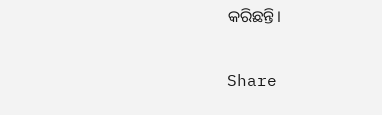କରିଛନ୍ତି।

Share